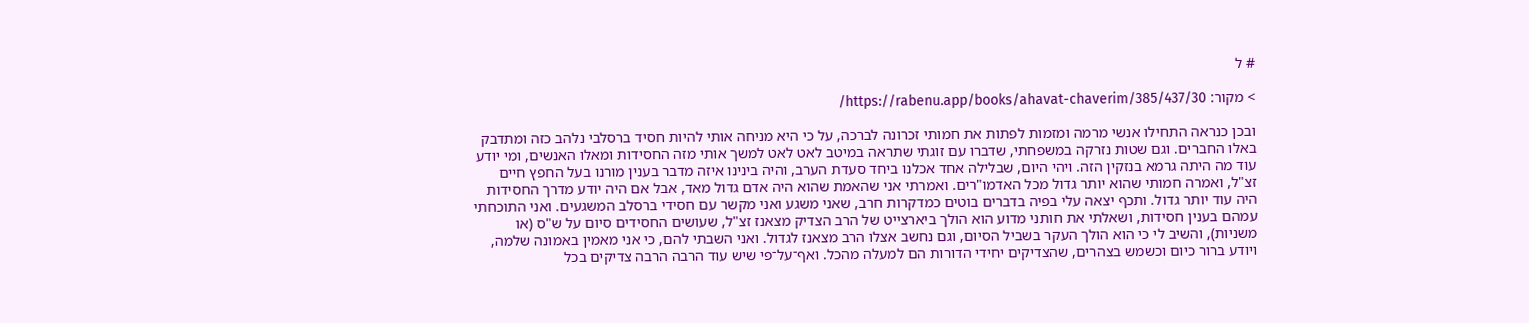# ל

> מקור: https://rabenu.app/books/ahavat-chaverim/385/437/30/

ובכן כנראה התחילו אנשי מרמה ומזמות לפתות את חמותי זכרונה לברכה, על כי היא מניחה אותי להיות חסיד ברסלבי נלהב כזה ומתדבק באלו החברים. וגם שטות נזרקה במשפחתי, שדברו עם זוגתי שתראה במיטב לאט לאט למשך אותי מזה החסידות ומאלו האנשים, ומי יודע עוד מה היתה גרמא בנזקין הזה. ויהי היום, שבלילה אחד אכלנו ביחד סעדת הערב, והיה בינינו איזה מדבר בענין מורנו בעל החפץ חיים זצ"ל, ואמרה חמותי שהוא יותר גדול מכל האדמו"רים. ואמרתי אני שהאמת שהוא היה אדם גדול מאד, אבל אם היה יודע מדרך החסידות היה עוד יותר גדול. ותכף יצאה עלי בפיה בדברים בוטים כמדקרות חרב, שאני משגע ואני מקשר עם חסידי ברסלב המשגעים. ואני התוכחתי עמהם בענין חסידות, ושאלתי את חותני מדוע הוא הולך ביארצייט של הרב הצדיק מצאנז זצ"ל, שעושים החסידים סיום על ש"ס (או משניות), והשיב לי כי הוא הולך העקר בשביל הסיום, וגם נחשב אצלו הרב מצאנז לגדול. ואני השבתי להם, כי אני מאמין באמונה שלמה, ויודע ברור כיום וכשמש בצהרים, שהצדיקים יחידי הדורות הם למעלה מהכל. ואף־על־פי שיש עוד הרבה הרבה צדיקים בכל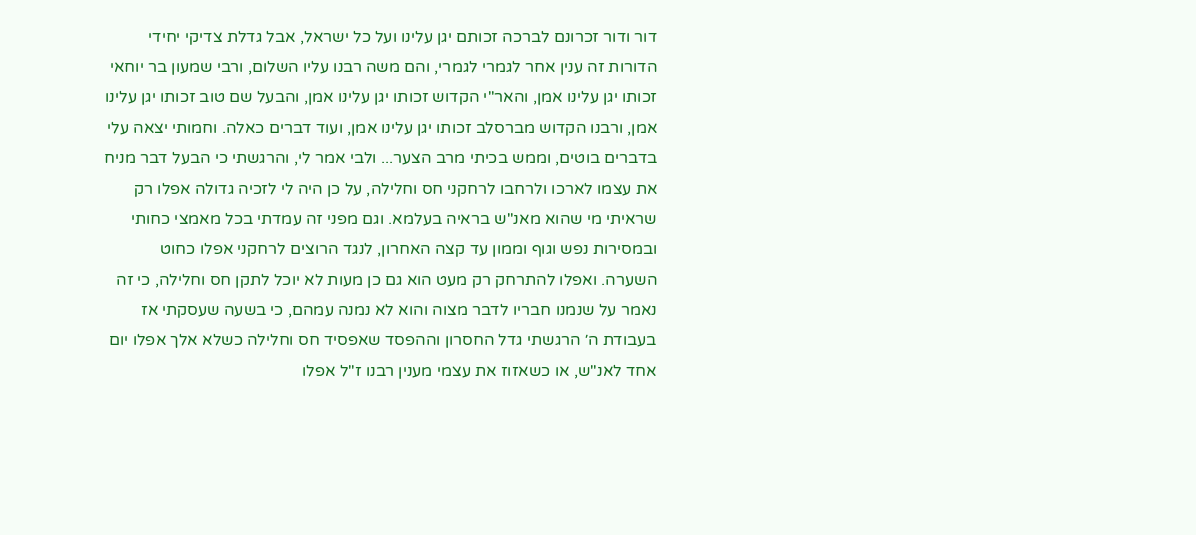דור ודור זכרונם לברכה זכותם יגן עלינו ועל כל ישראל, אבל גדלת צדיקי יחידי הדורות זה ענין אחר לגמרי לגמרי, והם משה רבנו עליו השלום, ורבי שמעון בר יוחאי זכותו יגן עלינו אמן, והאר"י הקדוש זכותו יגן עלינו אמן, והבעל שם טוב זכותו יגן עלינו אמן, ורבנו הקדוש מברסלב זכותו יגן עלינו אמן, ועוד דברים כאלה. וחמותי יצאה עלי בדברים בוטים, וממש בכיתי מרב הצער... ולבי אמר לי, והרגשתי כי הבעל דבר מניח את עצמו לארכו ולרחבו לרחקני חס וחלילה, על כן היה לי לזכיה גדולה אפלו רק שראיתי מי שהוא מאנ"ש בראיה בעלמא. וגם מפני זה עמדתי בכל מאמצי כחותי ובמסירות נפש וגוף וממון עד קצה האחרון, לנגד הרוצים לרחקני אפלו כחוט השערה. ואפלו להתרחק רק מעט הוא גם כן מעות לא יוכל לתקן חס וחלילה, כי זה נאמר על שנמנו חבריו לדבר מצוה והוא לא נמנה עמהם, כי בשעה שעסקתי אז בעבודת ה׳ הרגשתי גדל החסרון וההפסד שאפסיד חס וחלילה כשלא אלך אפלו יום אחד לאנ"ש, או כשאזוז את עצמי מענין רבנו ז"ל אפלו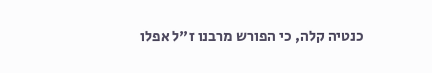כנטיה קלה, כי הפורש מרבנו ז"ל אפלו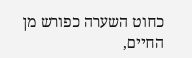כחוט השערה כפורש מן החיים,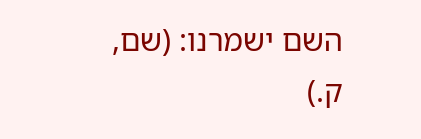השם ישמרנו: (שם, ק.)